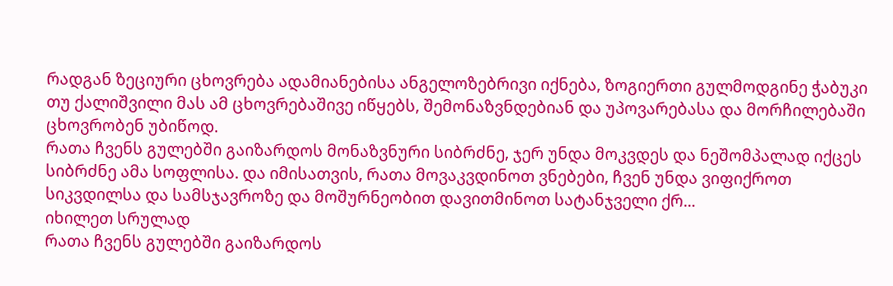რადგან ზეციური ცხოვრება ადამიანებისა ანგელოზებრივი იქნება, ზოგიერთი გულმოდგინე ჭაბუკი თუ ქალიშვილი მას ამ ცხოვრებაშივე იწყებს, შემონაზვნდებიან და უპოვარებასა და მორჩილებაში ცხოვრობენ უბიწოდ.
რათა ჩვენს გულებში გაიზარდოს მონაზვნური სიბრძნე, ჯერ უნდა მოკვდეს და ნეშომპალად იქცეს სიბრძნე ამა სოფლისა. და იმისათვის, რათა მოვაკვდინოთ ვნებები, ჩვენ უნდა ვიფიქროთ სიკვდილსა და სამსჯავროზე და მოშურნეობით დავითმინოთ სატანჯველი ქრ...
იხილეთ სრულად
რათა ჩვენს გულებში გაიზარდოს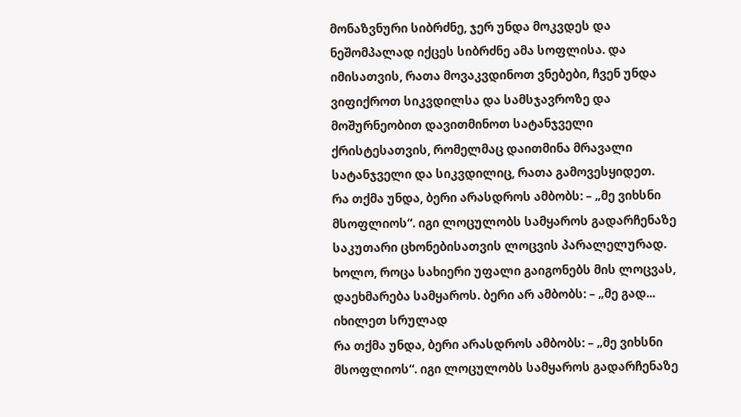მონაზვნური სიბრძნე, ჯერ უნდა მოკვდეს და ნეშომპალად იქცეს სიბრძნე ამა სოფლისა. და იმისათვის, რათა მოვაკვდინოთ ვნებები, ჩვენ უნდა ვიფიქროთ სიკვდილსა და სამსჯავროზე და მოშურნეობით დავითმინოთ სატანჯველი ქრისტესათვის, რომელმაც დაითმინა მრავალი სატანჯველი და სიკვდილიც, რათა გამოვესყიდეთ.
რა თქმა უნდა, ბერი არასდროს ამბობს: – „მე ვიხსნი მსოფლიოს“. იგი ლოცულობს სამყაროს გადარჩენაზე საკუთარი ცხონებისათვის ლოცვის პარალელურად. ხოლო, როცა სახიერი უფალი გაიგონებს მის ლოცვას, დაეხმარება სამყაროს. ბერი არ ამბობს: – „მე გად...
იხილეთ სრულად
რა თქმა უნდა, ბერი არასდროს ამბობს: – „მე ვიხსნი მსოფლიოს“. იგი ლოცულობს სამყაროს გადარჩენაზე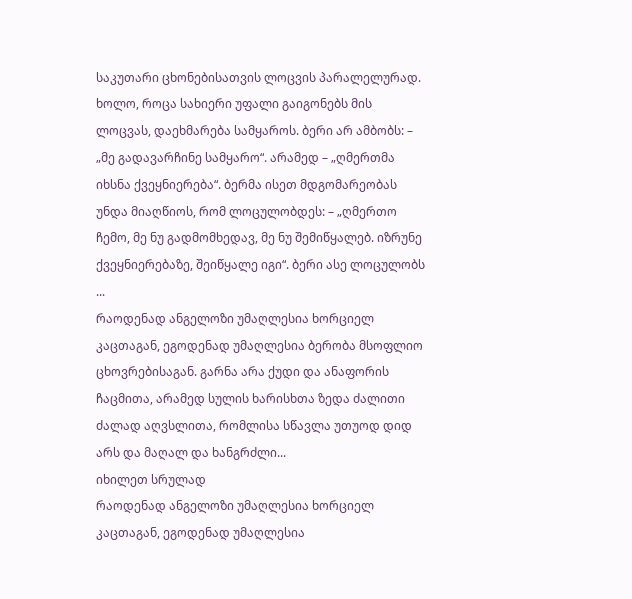საკუთარი ცხონებისათვის ლოცვის პარალელურად. ხოლო, როცა სახიერი უფალი გაიგონებს მის ლოცვას, დაეხმარება სამყაროს. ბერი არ ამბობს: – „მე გადავარჩინე სამყარო“. არამედ – „ღმერთმა იხსნა ქვეყნიერება“. ბერმა ისეთ მდგომარეობას უნდა მიაღწიოს, რომ ლოცულობდეს: – „ღმერთო ჩემო, მე ნუ გადმომხედავ, მე ნუ შემიწყალებ. იზრუნე ქვეყნიერებაზე, შეიწყალე იგი“. ბერი ასე ლოცულობს ...
რაოდენად ანგელოზი უმაღლესია ხორციელ კაცთაგან, ეგოდენად უმაღლესია ბერობა მსოფლიო ცხოვრებისაგან. გარნა არა ქუდი და ანაფორის ჩაცმითა, არამედ სულის ხარისხთა ზედა ძალითი ძალად აღვსლითა, რომლისა სწავლა უთუოდ დიდ არს და მაღალ და ხანგრძლი...
იხილეთ სრულად
რაოდენად ანგელოზი უმაღლესია ხორციელ კაცთაგან, ეგოდენად უმაღლესია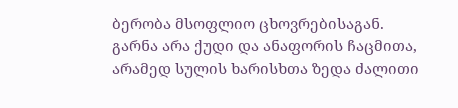ბერობა მსოფლიო ცხოვრებისაგან. გარნა არა ქუდი და ანაფორის ჩაცმითა, არამედ სულის ხარისხთა ზედა ძალითი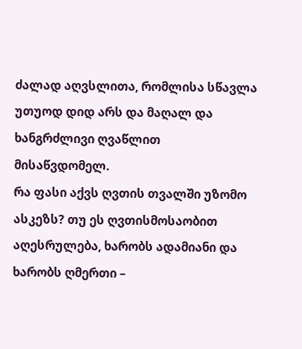ძალად აღვსლითა, რომლისა სწავლა უთუოდ დიდ არს და მაღალ და ხანგრძლივი ღვაწლით მისაწვდომელ.
რა ფასი აქვს ღვთის თვალში უზომო ასკეზს? თუ ეს ღვთისმოსაობით აღესრულება, ხარობს ადამიანი და ხარობს ღმერთი –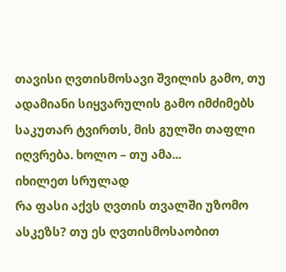თავისი ღვთისმოსავი შვილის გამო, თუ ადამიანი სიყვარულის გამო იმძიმებს საკუთარ ტვირთს, მის გულში თაფლი იღვრება. ხოლო – თუ ამა...
იხილეთ სრულად
რა ფასი აქვს ღვთის თვალში უზომო ასკეზს? თუ ეს ღვთისმოსაობით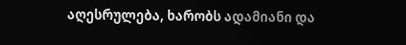აღესრულება, ხარობს ადამიანი და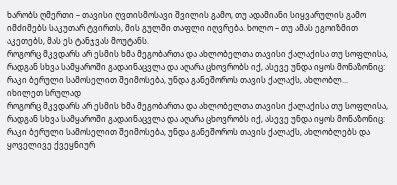ხარობს ღმერთი – თავისი ღვთისმოსავი შვილის გამო, თუ ადამიანი სიყვარულის გამო იმძიმებს საკუთარ ტვირთს, მის გულში თაფლი იღვრება. ხოლო – თუ ამას ეგოიზმით აკეთებს, მას ეს ტანჯვას მოუტანს.
როგორც მკვდარს არ ესმის ხმა მეგობართა და ახლობელთა თავისი ქალაქისა თუ სოფლისა, რადგან სხვა სამყაროში გადაინაცვლა და აღარა ცხოვრობს იქ, ასევე უნდა იყოს მონაზონიც: რაკი ბერული სამოსელით შეიმოსება, უნდა განეშოროს თავის ქალაქს, ახლობლ...
იხილეთ სრულად
როგორც მკვდარს არ ესმის ხმა მეგობართა და ახლობელთა თავისი ქალაქისა თუ სოფლისა, რადგან სხვა სამყაროში გადაინაცვლა და აღარა ცხოვრობს იქ, ასევე უნდა იყოს მონაზონიც: რაკი ბერული სამოსელით შეიმოსება, უნდა განეშოროს თავის ქალაქს, ახლობლებს და ყოველივე ქვეყნიურ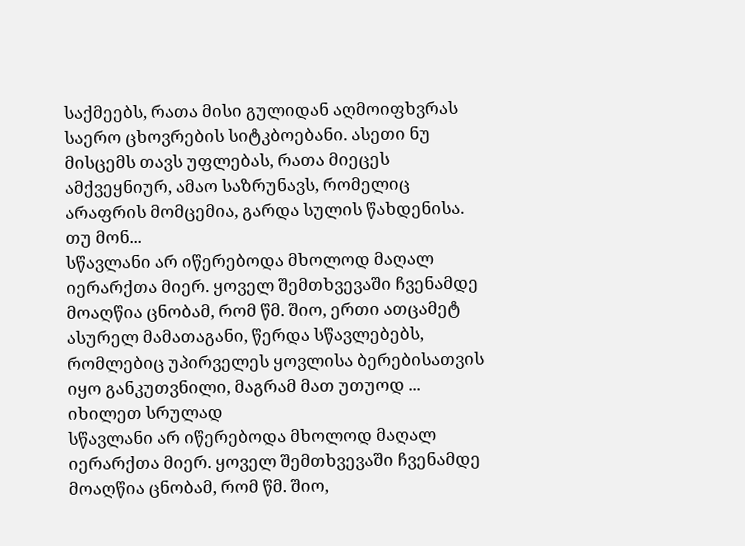საქმეებს, რათა მისი გულიდან აღმოიფხვრას საერო ცხოვრების სიტკბოებანი. ასეთი ნუ მისცემს თავს უფლებას, რათა მიეცეს ამქვეყნიურ, ამაო საზრუნავს, რომელიც არაფრის მომცემია, გარდა სულის წახდენისა. თუ მონ...
სწავლანი არ იწერებოდა მხოლოდ მაღალ იერარქთა მიერ. ყოველ შემთხვევაში ჩვენამდე მოაღწია ცნობამ, რომ წმ. შიო, ერთი ათცამეტ ასურელ მამათაგანი, წერდა სწავლებებს, რომლებიც უპირველეს ყოვლისა ბერებისათვის იყო განკუთვნილი, მაგრამ მათ უთუოდ ...
იხილეთ სრულად
სწავლანი არ იწერებოდა მხოლოდ მაღალ იერარქთა მიერ. ყოველ შემთხვევაში ჩვენამდე მოაღწია ცნობამ, რომ წმ. შიო,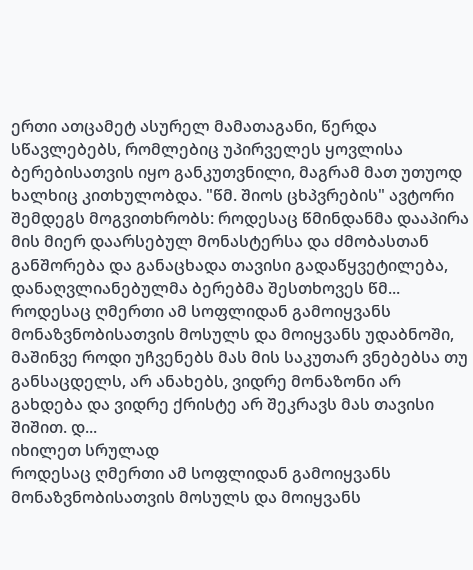ერთი ათცამეტ ასურელ მამათაგანი, წერდა სწავლებებს, რომლებიც უპირველეს ყოვლისა ბერებისათვის იყო განკუთვნილი, მაგრამ მათ უთუოდ ხალხიც კითხულობდა. "წმ. შიოს ცხპვრების" ავტორი შემდეგს მოგვითხრობს: როდესაც წმინდანმა დააპირა მის მიერ დაარსებულ მონასტერსა და ძმობასთან განშორება და განაცხადა თავისი გადაწყვეტილება, დანაღვლიანებულმა ბერებმა შესთხოვეს წმ...
როდესაც ღმერთი ამ სოფლიდან გამოიყვანს მონაზვნობისათვის მოსულს და მოიყვანს უდაბნოში, მაშინვე როდი უჩვენებს მას მის საკუთარ ვნებებსა თუ განსაცდელს, არ ანახებს, ვიდრე მონაზონი არ გახდება და ვიდრე ქრისტე არ შეკრავს მას თავისი შიშით. დ...
იხილეთ სრულად
როდესაც ღმერთი ამ სოფლიდან გამოიყვანს მონაზვნობისათვის მოსულს და მოიყვანს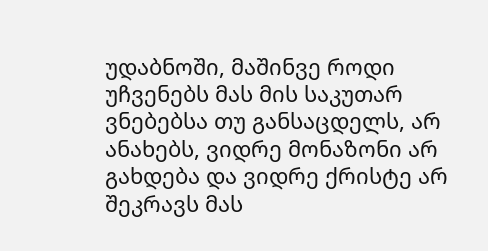უდაბნოში, მაშინვე როდი უჩვენებს მას მის საკუთარ ვნებებსა თუ განსაცდელს, არ ანახებს, ვიდრე მონაზონი არ გახდება და ვიდრე ქრისტე არ შეკრავს მას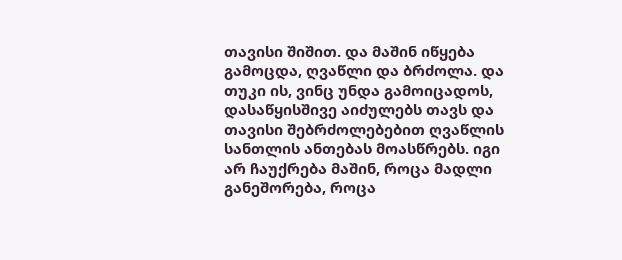თავისი შიშით. და მაშინ იწყება გამოცდა, ღვაწლი და ბრძოლა. და თუკი ის, ვინც უნდა გამოიცადოს, დასაწყისშივე აიძულებს თავს და თავისი შებრძოლებებით ღვაწლის სანთლის ანთებას მოასწრებს. იგი არ ჩაუქრება მაშინ, როცა მადლი განეშორება, როცა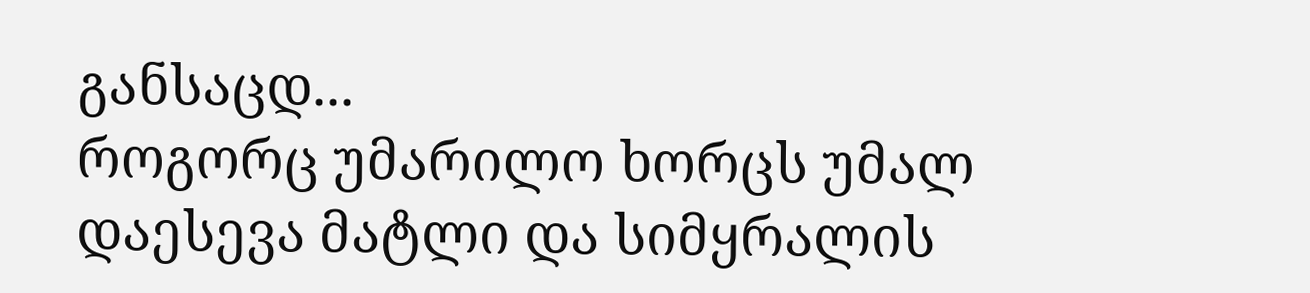განსაცდ...
როგორც უმარილო ხორცს უმალ დაესევა მატლი და სიმყრალის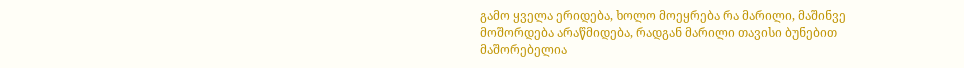გამო ყველა ერიდება, ხოლო მოეყრება რა მარილი, მაშინვე მოშორდება არაწმიდება, რადგან მარილი თავისი ბუნებით მაშორებელია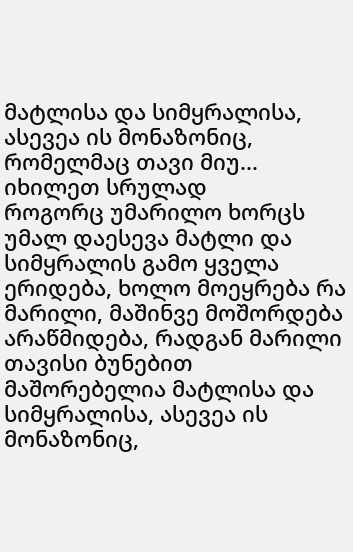მატლისა და სიმყრალისა, ასევეა ის მონაზონიც, რომელმაც თავი მიუ...
იხილეთ სრულად
როგორც უმარილო ხორცს უმალ დაესევა მატლი და სიმყრალის გამო ყველა ერიდება, ხოლო მოეყრება რა მარილი, მაშინვე მოშორდება არაწმიდება, რადგან მარილი თავისი ბუნებით მაშორებელია მატლისა და სიმყრალისა, ასევეა ის მონაზონიც,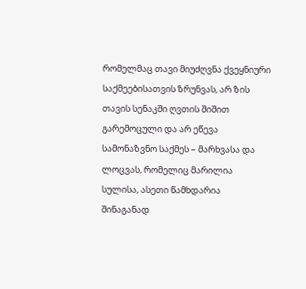რომელმაც თავი მიუძღვნა ქვეყნიური საქმეებისათვის ზრუნვას, არ ზის თავის სენაკში ღვთის შიშით გარემოცული და არ ეწევა სამონაზვნო საქმეს – მარხვასა და ლოცვას, რომელიც მარილია სულისა, ასეთი წამხდარია შინაგანად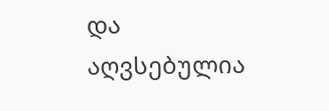და აღვსებულია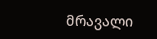მრავალი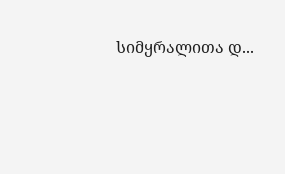სიმყრალითა დ...